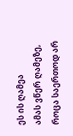ეს ის ღამეა
ამას ვწერ ღამეზე, როცა საერთოდ არ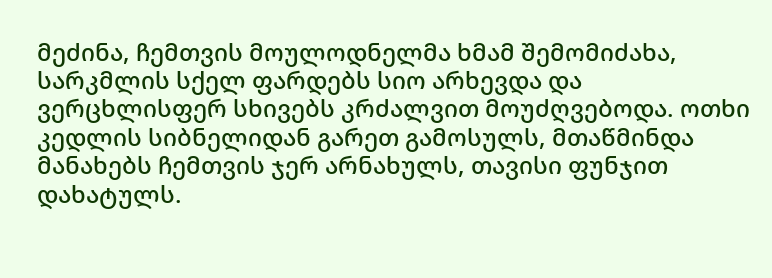მეძინა, ჩემთვის მოულოდნელმა ხმამ შემომიძახა, სარკმლის სქელ ფარდებს სიო არხევდა და ვერცხლისფერ სხივებს კრძალვით მოუძღვებოდა. ოთხი კედლის სიბნელიდან გარეთ გამოსულს, მთაწმინდა მანახებს ჩემთვის ჯერ არნახულს, თავისი ფუნჯით დახატულს.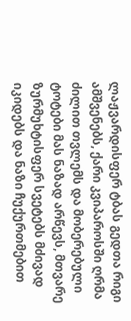ლაჟვარდისფერ ტბას გედთა რიგი ამშვენებს, ქარი კვიპაროსში ღრმა ძილით თვლემს და მობერებული ტოტები მას ნაზად არწევს, მთვარე ზურმუხტისფერ სვეტებს მძივად იკიდებს და ნაზი ჩუქურთმებით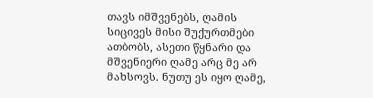თავს იმშვენებს, ღამის სიცივეს მისი შუქურთმები ათბობს, ასეთი წყნარი და მშვენიერი ღამე არც მე არ მახსოვს. ნუთუ ეს იყო ღამე,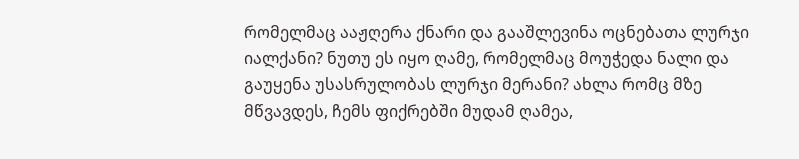რომელმაც ააჟღერა ქნარი და გააშლევინა ოცნებათა ლურჯი იალქანი? ნუთუ ეს იყო ღამე, რომელმაც მოუჭედა ნალი და გაუყენა უსასრულობას ლურჯი მერანი? ახლა რომც მზე მწვავდეს, ჩემს ფიქრებში მუდამ ღამეა,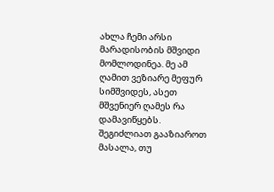ახლა ჩემი არსი მარადისობის მშვიდი მომლოდინეა. მე ამ ღამით ვეზიარე მეფურ სიმშვიდეს, ასეთ მშვენიერ ღამეს რა დამავიწყებს.
შეგიძლიათ გააზიაროთ მასალა, თუ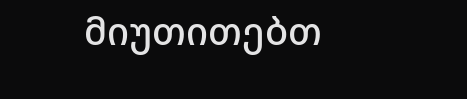მიუთითებთ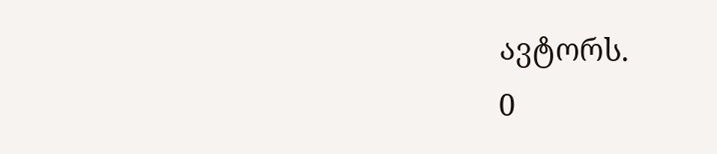ავტორს.
0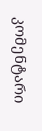კომენტარი